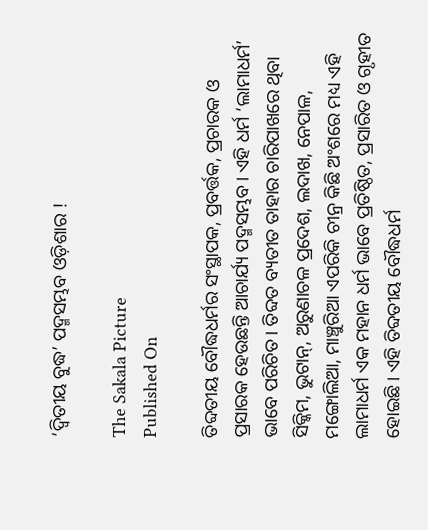‘ଦ୍ୱିତୀୟ ବୁଦ୍ଧ’ ପଦ୍ମସମ୍ଭବ ଓଡ଼ିଶାର !

The Sakala Picture
Published On

ତିବ୍ଦତୀୟ ବୌଦ୍ଧଧର୍ମର ସଂସ୍ଥାପକ, ପ୍ରବର୍ତ୍ତକ, ପ୍ରଚାରକ ଓ ପ୍ରସାରକ ହେଉଛନ୍ତି ଆଚାର୍ଯ୍ୟ ପଦ୍ମସମ୍ଭବ। ଏହି ଧର୍ମ ‘ଲାମାଧର୍ମ’ ଭାବେ ପରିଚିତ। ତିବ୍ଦତ ବ୍ୟତୀତ ତାହାର ଚାରିପାଖରେ ଥିବା ସିକ୍କିମ, ଭୁଟାନ୍, ଅରୁଣାଚଳ ପ୍ରଦେଶ, ଲଦାଖ, ନେପାଳ, ମଙ୍ଗୋଲିଆ, ମାଞ୍ଚୁରିଆ ଏପରିକି ଚୀନ୍ର କିଛି ଅଂଶରେ ମଧ୍ୟ ଏହି ଲାମାଧର୍ମ ଏକ ମହାନ ଧର୍ମ ଭାବେ ପ୍ରତିଷ୍ଠିତ, ପ୍ରସାରିତ ଓ ଗୃହୀତ ହୋଇଛି। ଏହି ତିବ୍ଦତୀୟ ବୌଦ୍ଧଧର୍ମ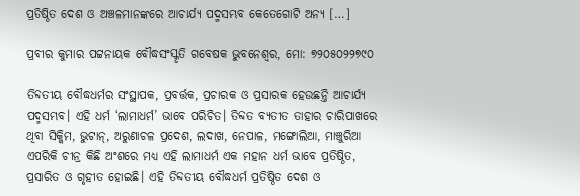ପ୍ରତିଷ୍ଠିତ ଦେଶ ଓ ଅଞ୍ଚଳମାନଙ୍କରେ ଆଚାର୍ଯ୍ୟ ପଦ୍ମସମ୍ଭବ କେତେଗୋଟି ଅନ୍ୟ […]

ପ୍ରବୀର କୁମାର ପଟ୍ଟନାୟକ ବୌଦ୍ଧସଂସ୍କୃତି ଗବେଷକ ଭୁବନେଶ୍ୱର, ମୋ: ୭୨୦୫୦୨୨୭୯୦

ତିବ୍ଦତୀୟ ବୌଦ୍ଧଧର୍ମର ସଂସ୍ଥାପକ, ପ୍ରବର୍ତ୍ତକ, ପ୍ରଚାରକ ଓ ପ୍ରସାରକ ହେଉଛନ୍ତି ଆଚାର୍ଯ୍ୟ ପଦ୍ମସମ୍ଭବ। ଏହି ଧର୍ମ ‘ଲାମାଧର୍ମ’ ଭାବେ ପରିଚିତ। ତିବ୍ଦତ ବ୍ୟତୀତ ତାହାର ଚାରିପାଖରେ ଥିବା ସିକ୍କିମ, ଭୁଟାନ୍, ଅରୁଣାଚଳ ପ୍ରଦେଶ, ଲଦାଖ, ନେପାଳ, ମଙ୍ଗୋଲିଆ, ମାଞ୍ଚୁରିଆ ଏପରିକି ଚୀନ୍ର କିଛି ଅଂଶରେ ମଧ୍ୟ ଏହି ଲାମାଧର୍ମ ଏକ ମହାନ ଧର୍ମ ଭାବେ ପ୍ରତିଷ୍ଠିତ, ପ୍ରସାରିତ ଓ ଗୃହୀତ ହୋଇଛି। ଏହି ତିବ୍ଦତୀୟ ବୌଦ୍ଧଧର୍ମ ପ୍ରତିଷ୍ଠିତ ଦେଶ ଓ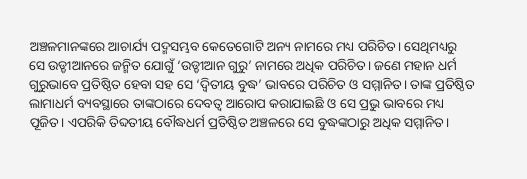ଅଞ୍ଚଳମାନଙ୍କରେ ଆଚାର୍ଯ୍ୟ ପଦ୍ମସମ୍ଭବ କେତେଗୋଟି ଅନ୍ୟ ନାମରେ ମଧ୍ୟ ପରିଚିତ। ସେଥିମଧ୍ୟରୁ ସେ ଉଡ୍ଡୀଆନରେ ଜନ୍ମିତ ଯୋଗୁଁ ‘ଉଡ୍ଡୀଆନ ଗୁରୁ’ ନାମରେ ଅଧିକ ପରିଚିତ। ଜଣେ ମହାନ ଧର୍ମ ଗୁରୁଭାବେ ପ୍ରତିଷ୍ଠିତ ହେବା ସହ ସେ ‘ଦ୍ୱିତୀୟ ବୁଦ୍ଧ’ ଭାବରେ ପରିଚିତ ଓ ସମ୍ମାନିତ। ତାଙ୍କ ପ୍ରତିଷ୍ଠିତ ଲାମାଧର୍ମ ବ୍ୟବସ୍ଥାରେ ତାଙ୍କଠାରେ ଦେବତ୍ୱ ଆରୋପ କରାଯାଇଛି ଓ ସେ ପ୍ରଭୁ ଭାବରେ ମଧ୍ୟ ପୂଜିତ। ଏପରିକି ତିବ୍ଦତୀୟ ବୌଦ୍ଧଧର୍ମ ପ୍ରତିଷ୍ଠିତ ଅଞ୍ଚଳରେ ସେ ବୁଦ୍ଧଙ୍କଠାରୁ ଅଧିକ ସମ୍ମାନିତ।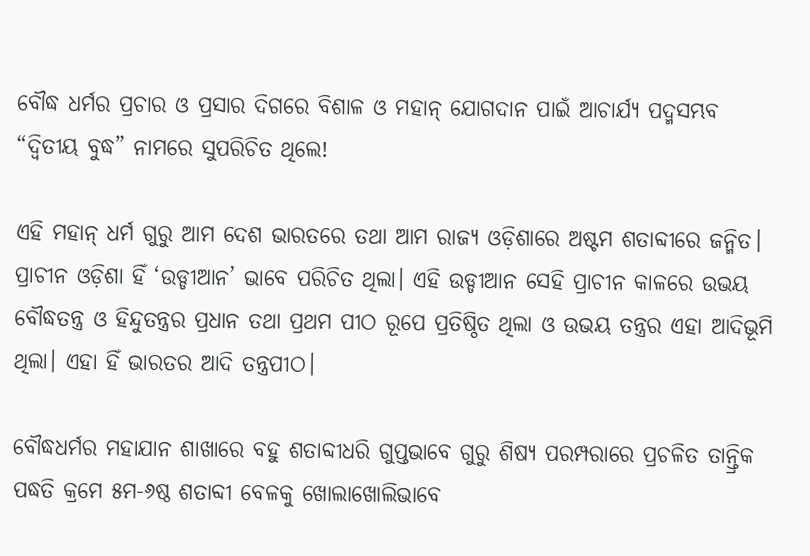ବୌଦ୍ଧ ଧର୍ମର ପ୍ରଚାର ଓ ପ୍ରସାର ଦିଗରେ ବିଶାଳ ଓ ମହାନ୍ ଯୋଗଦାନ ପାଇଁ ଆଚାର୍ଯ୍ୟ ପଦ୍ମସମ୍ଭବ “ଦ୍ଵିତୀୟ ବୁଦ୍ଧ” ନାମରେ ସୁପରିଚିତ ଥିଲେ!

ଏହି ମହାନ୍ ଧର୍ମ ଗୁରୁ ଆମ ଦେଶ ଭାରତରେ ତଥା ଆମ ରାଜ୍ୟ ଓଡ଼ିଶାରେ ଅଷ୍ଟମ ଶତାବ୍ଦୀରେ ଜନ୍ମିତ। ପ୍ରାଚୀନ ଓଡ଼ିଶା ହିଁ ‘ଉଡ୍ଡୀଆନ’ ଭାବେ ପରିଚିତ ଥିଲା। ଏହି ଉଡ୍ଡୀଆନ ସେହି ପ୍ରାଚୀନ କାଳରେ ଉଭୟ ବୌଦ୍ଧତନ୍ତ୍ର ଓ ହିନ୍ଦୁତନ୍ତ୍ରର ପ୍ରଧାନ ତଥା ପ୍ରଥମ ପୀଠ ରୂପେ ପ୍ରତିଷ୍ଠିତ ଥିଲା ଓ ଉଭୟ ତନ୍ତ୍ରର ଏହା ଆଦିଭୂମି ଥିଲା। ଏହା ହିଁ ଭାରତର ଆଦି ତନ୍ତ୍ରପୀଠ।

ବୌଦ୍ଧଧର୍ମର ମହାଯାନ ଶାଖାରେ ବହୁ ଶତାବ୍ଦୀଧରି ଗୁପ୍ତଭାବେ ଗୁରୁ ଶିଷ୍ୟ ପରମ୍ପରାରେ ପ୍ରଚଳିତ ତାନ୍ତ୍ରିକ ପଦ୍ଧତି କ୍ରମେ ୫ମ-୬ଷ୍ଠ ଶତାବ୍ଦୀ ବେଳକୁ ଖୋଲାଖୋଲିଭାବେ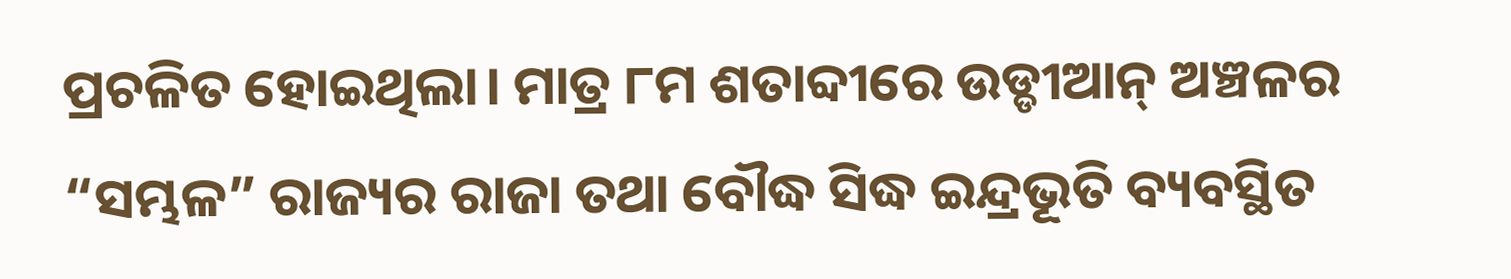ପ୍ରଚଳିତ ହୋଇଥିଲା। ମାତ୍ର ୮ମ ଶତାବ୍ଦୀରେ ଉଡ୍ଡୀଆନ୍ ଅଞ୍ଚଳର “ସମ୍ଭଳ” ରାଜ୍ୟର ରାଜା ତଥା ବୌଦ୍ଧ ସିଦ୍ଧ ଇନ୍ଦ୍ରଭୂତି ବ୍ୟବସ୍ଥିତ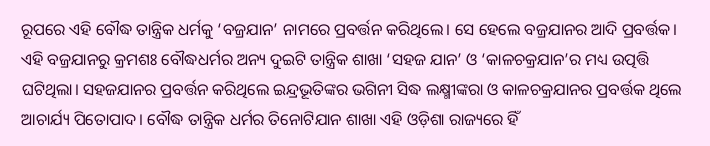ରୂପରେ ଏହି ବୌଦ୍ଧ ତାନ୍ତ୍ରିକ ଧର୍ମକୁ ‘ବଜ୍ରଯାନ’ ନାମରେ ପ୍ରବର୍ତ୍ତନ କରିଥିଲେ। ସେ ହେଲେ ବଜ୍ରଯାନର ଆଦି ପ୍ରବର୍ତ୍ତକ। ଏହି ବଜ୍ରଯାନରୁ କ୍ରମଶଃ ବୌଦ୍ଧଧର୍ମର ଅନ୍ୟ ଦୁଇଟି ତାନ୍ତ୍ରିକ ଶାଖା ‘ସହଜ ଯାନ’ ଓ ‘କାଳଚକ୍ରଯାନ’ର ମଧ୍ୟ ଉତ୍ପତ୍ତି ଘଟିଥିଲା। ସହଜଯାନର ପ୍ରବର୍ତ୍ତନ କରିଥିଲେ ଇନ୍ଦ୍ରଭୂତିଙ୍କର ଭଗିନୀ ସିଦ୍ଧ ଲକ୍ଷ୍ମୀଙ୍କରା ଓ କାଳଚକ୍ରଯାନର ପ୍ରବର୍ତ୍ତକ ଥିଲେ ଆଚାର୍ଯ୍ୟ ପିତୋପାଦ। ବୌଦ୍ଧ ତାନ୍ତ୍ରିକ ଧର୍ମର ତିନୋଟିଯାନ ଶାଖା ଏହି ଓଡ଼ିଶା ରାଜ୍ୟରେ ହିଁ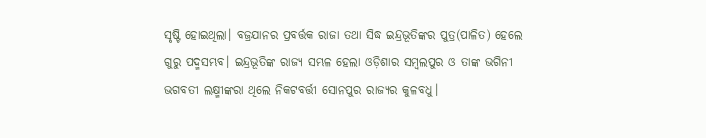ସୃଷ୍ଟି ହୋଇଥିଲା। ବଜ୍ରଯାନର ପ୍ରବର୍ତ୍ତକ ରାଜା ତଥା ସିଦ୍ଧ ଇନ୍ଦ୍ରଭୂତିଙ୍କର ପୁତ୍ର(ପାଳିତ) ହେଲେ ଗୁରୁ ପଦ୍ମସମ୍ଭବ। ଇନ୍ଦ୍ରଭୂତିଙ୍କ ରାଜ୍ୟ ସମ୍ଭଳ ହେଲା ଓଡ଼ିଶାର ସମ୍ବଲପୁର ଓ ତାଙ୍କ ଭଗିନୀ ଭଗବତୀ ଲକ୍ଷ୍ମୀଙ୍କରା ଥିଲେ ନିକଟବର୍ତ୍ତୀ ସୋନପୁର ରାଜ୍ୟର କୁଳବଧୁ।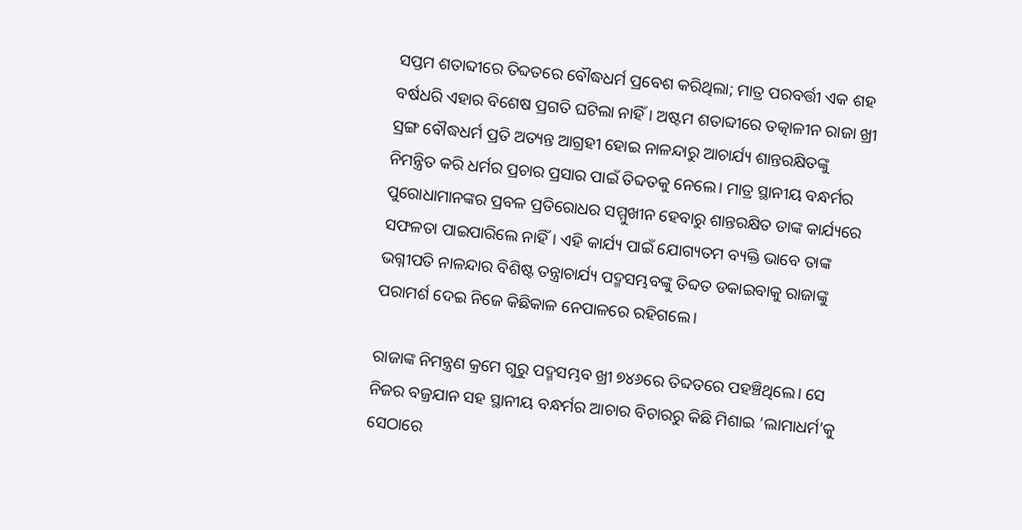ସପ୍ତମ ଶତାବ୍ଦୀରେ ତିବ୍ଦତରେ ବୌଦ୍ଧଧର୍ମ ପ୍ରବେଶ କରିଥିଲା; ମାତ୍ର ପରବର୍ତ୍ତୀ ଏକ ଶହ ବର୍ଷଧରି ଏହାର ବିଶେଷ ପ୍ରଗତି ଘଟିଲା ନାହିଁ। ଅଷ୍ଟମ ଶତାବ୍ଦୀରେ ତତ୍କାଳୀନ ରାଜା ଖ୍ରୀ ସ୍ରଙ୍ଗ ବୌଦ୍ଧଧର୍ମ ପ୍ରତି ଅତ୍ୟନ୍ତ ଆଗ୍ରହୀ ହୋଇ ନାଳନ୍ଦାରୁ ଆଚାର୍ଯ୍ୟ ଶାନ୍ତରକ୍ଷିତଙ୍କୁ ନିମନ୍ତ୍ରିତ କରି ଧର୍ମର ପ୍ରଚାର ପ୍ରସାର ପାଇଁ ତିବ୍ଦତକୁ ନେଲେ। ମାତ୍ର ସ୍ଥାନୀୟ ବନ୍ଧର୍ମର ପୁରୋଧାମାନଙ୍କର ପ୍ରବଳ ପ୍ରତିରୋଧର ସମ୍ମୁଖୀନ ହେବାରୁ ଶାନ୍ତରକ୍ଷିତ ତାଙ୍କ କାର୍ଯ୍ୟରେ ସଫଳତା ପାଇପାରିଲେ ନାହିଁ। ଏହି କାର୍ଯ୍ୟ ପାଇଁ ଯୋଗ୍ୟତମ ବ୍ୟକ୍ତି ଭାବେ ତାଙ୍କ ଭଗ୍ନୀପତି ନାଳନ୍ଦାର ବିଶିଷ୍ଟ ତନ୍ତ୍ରାଚାର୍ଯ୍ୟ ପଦ୍ମସମ୍ଭବଙ୍କୁ ତିବ୍ଦତ ଡକାଇବାକୁ ରାଜାଙ୍କୁ ପରାମର୍ଶ ଦେଇ ନିଜେ କିଛିକାଳ ନେପାଳରେ ରହିଗଲେ।

ରାଜାଙ୍କ ନିମନ୍ତ୍ରଣ କ୍ରମେ ଗୁରୁ ପଦ୍ମସମ୍ଭବ ଖ୍ରୀ ୭୪୬ରେ ତିବ୍ଦତରେ ପହଞ୍ଚିଥିଲେ। ସେ ନିଜର ବଜ୍ରଯାନ ସହ ସ୍ଥାନୀୟ ବନ୍ଧର୍ମର ଆଚାର ବିଚାରରୁ କିଛି ମିଶାଇ ‘ଲାମାଧର୍ମ’କୁ ସେଠାରେ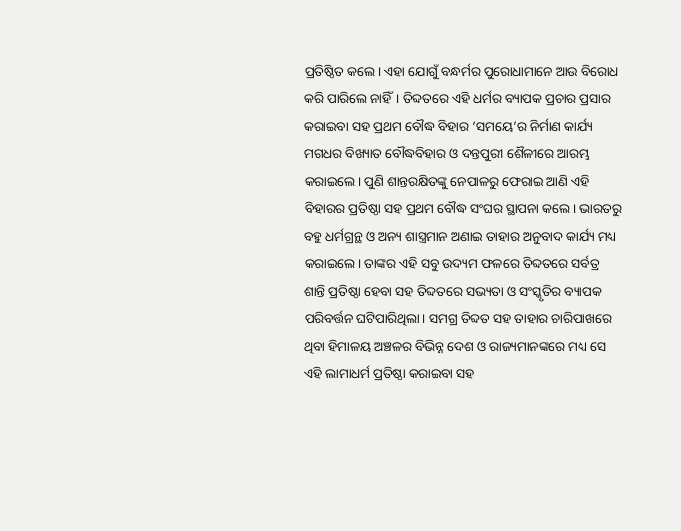ପ୍ରତିଷ୍ଠିତ କଲେ। ଏହା ଯୋଗୁଁ ବନ୍ଧର୍ମର ପୁରୋଧାମାନେ ଆଉ ବିରୋଧ କରି ପାରିଲେ ନାହିଁ। ତିବ୍ଦତରେ ଏହି ଧର୍ମର ବ୍ୟାପକ ପ୍ରଚାର ପ୍ରସାର କରାଇବା ସହ ପ୍ରଥମ ବୌଦ୍ଧ ବିହାର ‘ସମୟେ’ର ନିର୍ମାଣ କାର୍ଯ୍ୟ ମଗଧର ବିଖ୍ୟାତ ବୌଦ୍ଧବିହାର ଓ ଦନ୍ତପୁରୀ ଶୈଳୀରେ ଆରମ୍ଭ କରାଇଲେ। ପୁଣି ଶାନ୍ତରକ୍ଷିତଙ୍କୁ ନେପାଳରୁ ଫେରାଇ ଆଣି ଏହି ବିହାରର ପ୍ରତିଷ୍ଠା ସହ ପ୍ରଥମ ବୌଦ୍ଧ ସଂଘର ସ୍ଥାପନା କଲେ। ଭାରତରୁ ବହୁ ଧର୍ମଗ୍ରନ୍ଥ ଓ ଅନ୍ୟ ଶାସ୍ତ୍ରମାନ ଅଣାଇ ତାହାର ଅନୁବାଦ କାର୍ଯ୍ୟ ମଧ୍ୟ କରାଇଲେ। ତାଙ୍କର ଏହି ସବୁ ଉଦ୍ୟମ ଫଳରେ ତିବ୍ଦତରେ ସର୍ବତ୍ର ଶାନ୍ତି ପ୍ରତିଷ୍ଠା ହେବା ସହ ତିବ୍ଦତରେ ସଭ୍ୟତା ଓ ସଂସ୍କୃତିର ବ୍ୟାପକ ପରିବର୍ତ୍ତନ ଘଟିପାରିଥିଲା। ସମଗ୍ର ତିବ୍ଦତ ସହ ତାହାର ଚାରିପାଖରେ ଥିବା ହିମାଳୟ ଅଞ୍ଚଳର ବିଭିନ୍ନ ଦେଶ ଓ ରାଜ୍ୟମାନଙ୍କରେ ମଧ୍ୟ ସେ ଏହି ଲାମାଧର୍ମ ପ୍ରତିଷ୍ଠା କରାଇବା ସହ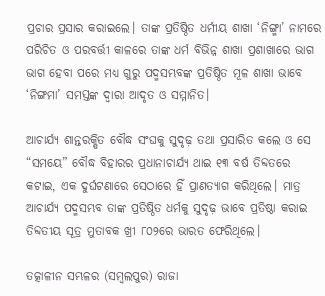ପ୍ରଚାର ପ୍ରସାର କରାଇଲେ। ତାଙ୍କ ପ୍ରତିଷ୍ଠିତ ଧର୍ମୀୟ ଶାଖା ‘ନିଙ୍ଗ୍ମା’ ନାମରେ ପରିଚିତ ଓ ପରବର୍ତ୍ତୀ କାଳରେ ତାଙ୍କ ଧର୍ମ ବିଭିନ୍ନ ଶାଖା ପ୍ରଶାଖାରେ ଭାଗ ଭାଗ ହେବା ପରେ ମଧ୍ୟ ଗୁରୁ ପଦ୍ମସମ୍ଭବଙ୍କ ପ୍ରତିଷ୍ଠିତ ମୂଳ ଶାଖା ଭାବେ ‘ନିଙ୍ଗମା’ ସମସ୍ତଙ୍କ ଦ୍ୱାରା ଆଦୃତ ଓ ସମ୍ମାନିତ।

ଆଚାର୍ଯ୍ୟ ଶାନ୍ତରକ୍ଷିତ ବୌଦ୍ଧ ସଂଘକୁ ସୁଦୃଢ଼ ତଥା ପ୍ରସାରିତ କଲେ ଓ ସେ “ସମୟେ” ବୌଦ୍ଧ ବିହାରର ପ୍ରଧାନାଚାର୍ଯ୍ୟ ଥାଇ ୧୩ ବର୍ଷ ତିବ୍ଦତରେ କଟାଇ, ଏକ ଦୁର୍ଘଟଣାରେ ସେଠାରେ ହିଁ ପ୍ରାଣତ୍ୟାଗ କରିଥିଲେ। ମାତ୍ର ଆଚାର୍ଯ୍ୟ ପଦ୍ମସମ୍ଭବ ତାଙ୍କ ପ୍ରତିଷ୍ଠିତ ଧର୍ମକୁ ସୁଦୃଢ଼ ଭାବେ ପ୍ରତିଷ୍ଠା କରାଇ ତିବ୍ଦତୀୟ ସୂତ୍ର ମୁତାବକ ଖ୍ରୀ ୮୦୨ରେ ଭାରତ ଫେରିଥିଲେ।

ତତ୍କାଳୀନ ସମ୍ଭଳର (ସମ୍ବଲପୁର) ରାଜା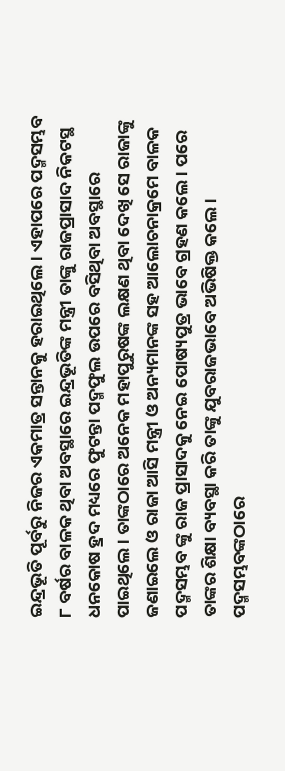ଇନ୍ଦ୍ରଭୂତି ପୂର୍ବରୁ ନିଜର ଏକମାତ୍ର ସନ୍ତାନକୁ ହରାଇଥିଲେ। ଏହାପରେ ପଦ୍ମସମ୍ଭବ ୮ ବର୍ଷର ବାଳକ ଥିବା ଅବସ୍ଥାରେ ଇନ୍ଦ୍ରଭୂତିଙ୍କ ମନ୍ତ୍ରୀ ତାଙ୍କୁ ରାଜପ୍ରାସାଦ ନିକଟସ୍ଥ ଧନକୋଷ ହ୍ରଦ ମଧ୍ୟରେ ଫୁଟନ୍ତା ପଦ୍ମଫୁଲ ଉପରେ ବସିଥିବା ଅବସ୍ଥାରେ ପାଇଥିଲେ । ତାଙ୍କଠାରେ ଅନେକ ମହାପୁରୁଷଙ୍କ ଲକ୍ଷଣ ଥିବା ଦେଖି ସେ ରାଜାଙ୍କୁ ଜଣାଇଲେ ଓ ରାଜା ଆସି ମନ୍ତ୍ରୀ ଓ ଅନ୍ୟମାନଙ୍କ ସହ ଆଲୋଚନାକ୍ରମେ ବାଳକ ପଦ୍ମସମ୍ଭବ ଙ୍କୁ ରାଜ ପ୍ରାସାଦକୁ ନେଇ ପୋଷ୍ୟପୁତ୍ର ଭାବେ ଗ୍ରହଣ କଲେ। ପରେ ତାଙ୍କର ଶିକ୍ଷା ବ୍ୟବସ୍ଥା କରି ତାଙ୍କୁ ଯୁବରାଜଭାବେ ଅଭିଷିକ୍ତ କଲେ। ପଦ୍ମସମ୍ଭବଙ୍କଠାରେ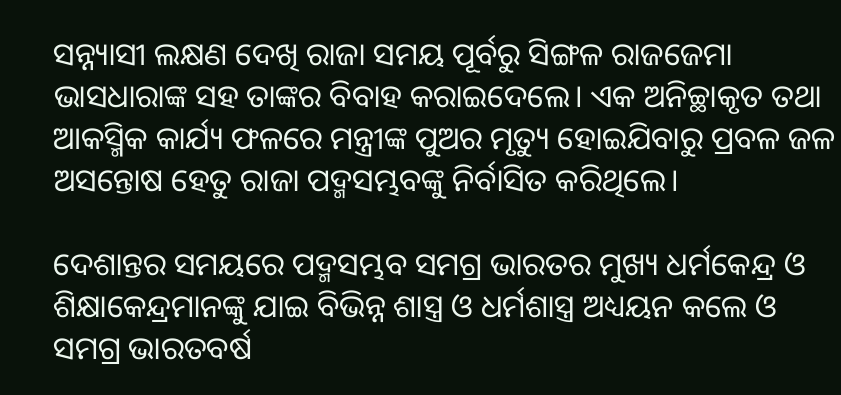ସନ୍ନ୍ୟାସୀ ଲକ୍ଷଣ ଦେଖି ରାଜା ସମୟ ପୂର୍ବରୁ ସିଙ୍ଗଳ ରାଜଜେମା ଭାସଧାରାଙ୍କ ସହ ତାଙ୍କର ବିବାହ କରାଇଦେଲେ। ଏକ ଅନିଚ୍ଛାକୃତ ତଥା ଆକସ୍ମିକ କାର୍ଯ୍ୟ ଫଳରେ ମନ୍ତ୍ରୀଙ୍କ ପୁଅର ମୃତ୍ୟୁ ହୋଇଯିବାରୁ ପ୍ରବଳ ଜଳ ଅସନ୍ତୋଷ ହେତୁ ରାଜା ପଦ୍ମସମ୍ଭବଙ୍କୁ ନିର୍ବାସିତ କରିଥିଲେ।

ଦେଶାନ୍ତର ସମୟରେ ପଦ୍ମସମ୍ଭବ ସମଗ୍ର ଭାରତର ମୁଖ୍ୟ ଧର୍ମକେନ୍ଦ୍ର ଓ ଶିକ୍ଷାକେନ୍ଦ୍ରମାନଙ୍କୁ ଯାଇ ବିଭିନ୍ନ ଶାସ୍ତ୍ର ଓ ଧର୍ମଶାସ୍ତ୍ର ଅଧ୍ୟୟନ କଲେ ଓ ସମଗ୍ର ଭାରତବର୍ଷ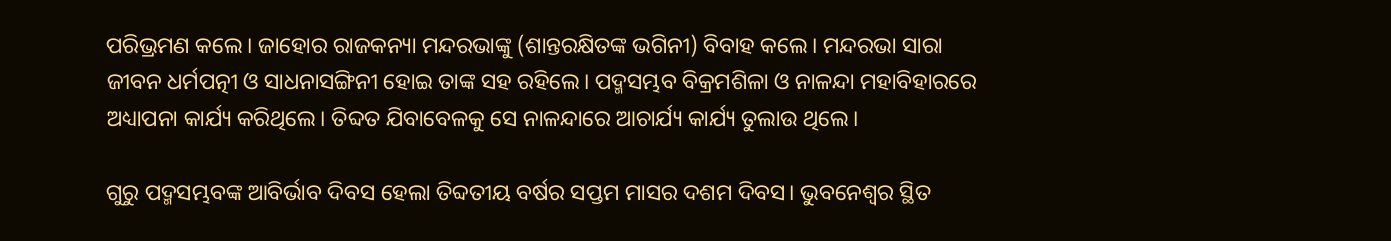ପରିଭ୍ରମଣ କଲେ। ଜାହୋର ରାଜକନ୍ୟା ମନ୍ଦରଭାଙ୍କୁ (ଶାନ୍ତରକ୍ଷିତଙ୍କ ଭଗିନୀ) ବିବାହ କଲେ। ମନ୍ଦରଭା ସାରା ଜୀବନ ଧର୍ମପତ୍ନୀ ଓ ସାଧନାସଙ୍ଗିନୀ ହୋଇ ତାଙ୍କ ସହ ରହିଲେ। ପଦ୍ମସମ୍ଭବ ବିକ୍ରମଶିଳା ଓ ନାଳନ୍ଦା ମହାବିହାରରେ ଅଧ୍ୟାପନା କାର୍ଯ୍ୟ କରିଥିଲେ। ତିବ୍ଦତ ଯିବାବେଳକୁ ସେ ନାଳନ୍ଦାରେ ଆଚାର୍ଯ୍ୟ କାର୍ଯ୍ୟ ତୁଲାଉ ଥିଲେ।

ଗୁରୁ ପଦ୍ମସମ୍ଭବଙ୍କ ଆବିର୍ଭାବ ଦିବସ ହେଲା ତିବ୍ଦତୀୟ ବର୍ଷର ସପ୍ତମ ମାସର ଦଶମ ଦିବସ। ଭୁବନେଶ୍ୱର ସ୍ଥିତ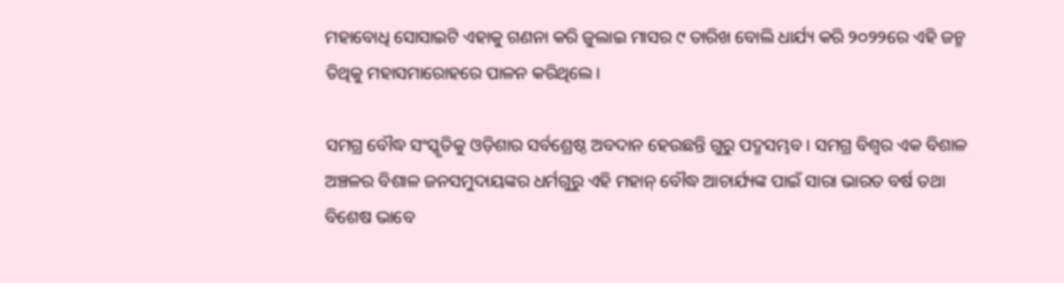ମହାବୋଧି ସୋସାଇଟି ଏହାକୁ ଗଣନା କରି ଜୁଲାଇ ମାସର ୯ ତାରିଖ ବୋଲି ଧାର୍ଯ୍ୟ କରି ୨୦୨୨ରେ ଏହି ଜନ୍ମ ତିଥିକୁ ମହାସମାରୋହରେ ପାଳନ କରିଥିଲେ।

ସମଗ୍ର ବୌଦ୍ଧ ସଂସ୍କୃତିକୁ ଓଡ଼ିଶାର ସର୍ବଶ୍ରେଷ୍ଠ ଅବଦାନ ହେଉଛନ୍ତି ଗୁରୁ ପଦ୍ମସମ୍ଭବ। ସମଗ୍ର ବିଶ୍ୱର ଏକ ବିଶାଳ ଅଞ୍ଚଳର ବିଶାଳ ଜନସମୁଦାୟଙ୍କର ଧର୍ମଗୁରୁ ଏହି ମହାନ୍ ବୌଦ୍ଧ ଆଚାର୍ଯ୍ୟଙ୍କ ପାଇଁ ସାରା ଭାରତ ବର୍ଷ ତଥା ବିଶେଷ ଭାବେ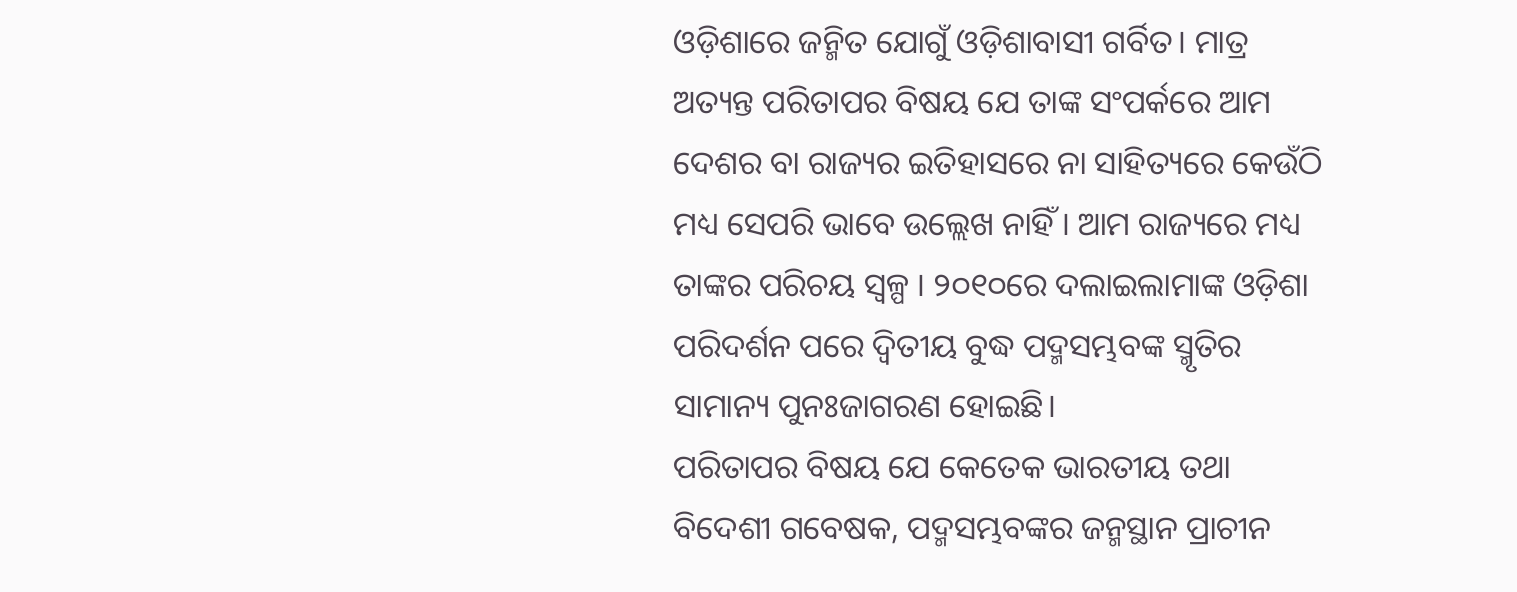ଓଡ଼ିଶାରେ ଜନ୍ମିତ ଯୋଗୁଁ ଓଡ଼ିଶାବାସୀ ଗର୍ବିତ। ମାତ୍ର ଅତ୍ୟନ୍ତ ପରିତାପର ବିଷୟ ଯେ ତାଙ୍କ ସଂପର୍କରେ ଆମ ଦେଶର ବା ରାଜ୍ୟର ଇତିହାସରେ ନା ସାହିତ୍ୟରେ କେଉଁଠି ମଧ୍ୟ ସେପରି ଭାବେ ଉଲ୍ଲେଖ ନାହିଁ। ଆମ ରାଜ୍ୟରେ ମଧ୍ୟ ତାଙ୍କର ପରିଚୟ ସ୍ୱଳ୍ପ । ୨୦୧୦ରେ ଦଲାଇଲାମାଙ୍କ ଓଡ଼ିଶା ପରିଦର୍ଶନ ପରେ ଦ୍ଵିତୀୟ ବୁଦ୍ଧ ପଦ୍ମସମ୍ଭବଙ୍କ ସ୍ମୃତିର ସାମାନ୍ୟ ପୁନଃଜାଗରଣ ହୋଇଛି।
ପରିତାପର ବିଷୟ ଯେ କେତେକ ଭାରତୀୟ ତଥା ବିଦେଶୀ ଗବେଷକ, ପଦ୍ମସମ୍ଭବଙ୍କର ଜନ୍ମସ୍ଥାନ ପ୍ରାଚୀନ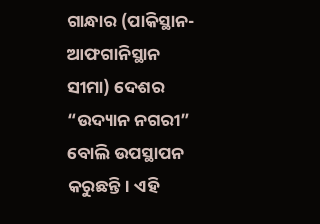ଗାନ୍ଧାର (ପାକିସ୍ଥାନ-ଆଫଗାନିସ୍ଥାନ ସୀମା) ଦେଶର “ଉଦ୍ୟାନ ନଗରୀ” ବୋଲି ଉପସ୍ଥାପନ କରୁଛନ୍ତି। ଏହି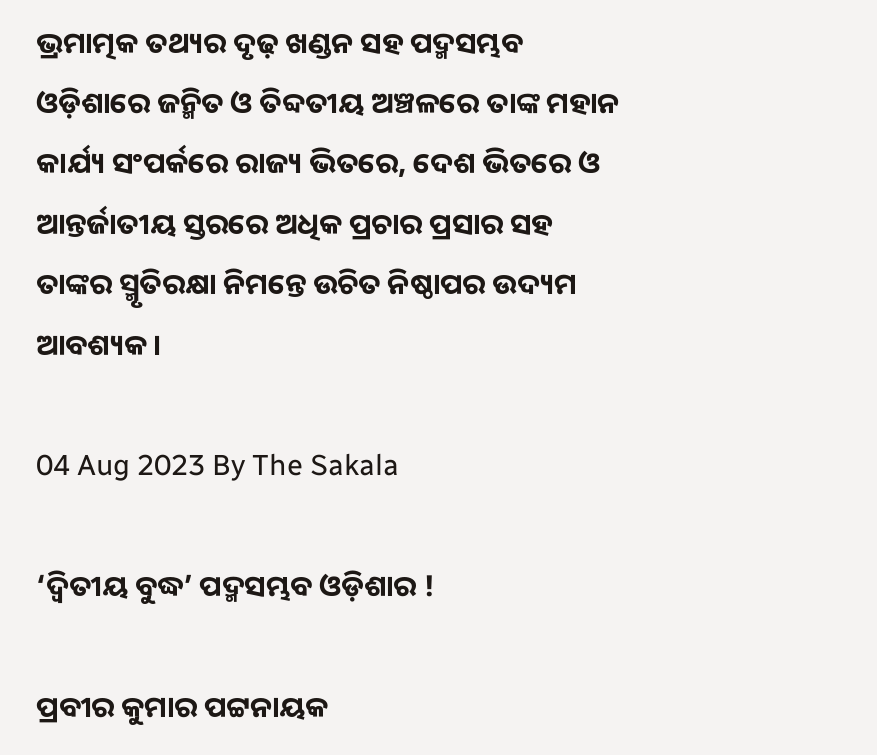ଭ୍ରମାତ୍ମକ ତଥ୍ୟର ଦୃଢ଼ ଖଣ୍ଡନ ସହ ପଦ୍ମସମ୍ଭବ ଓଡ଼ିଶାରେ ଜନ୍ମିତ ଓ ତିବ୍ଦତୀୟ ଅଞ୍ଚଳରେ ତାଙ୍କ ମହାନ କାର୍ଯ୍ୟ ସଂପର୍କରେ ରାଜ୍ୟ ଭିତରେ, ଦେଶ ଭିତରେ ଓ ଆନ୍ତର୍ଜାତୀୟ ସ୍ତରରେ ଅଧିକ ପ୍ରଚାର ପ୍ରସାର ସହ ତାଙ୍କର ସ୍ମୃତିରକ୍ଷା ନିମନ୍ତେ ଉଚିତ ନିଷ୍ଠାପର ଉଦ୍ୟମ ଆବଶ୍ୟକ।

04 Aug 2023 By The Sakala

‘ଦ୍ୱିତୀୟ ବୁଦ୍ଧ’ ପଦ୍ମସମ୍ଭବ ଓଡ଼ିଶାର !

ପ୍ରବୀର କୁମାର ପଟ୍ଟନାୟକ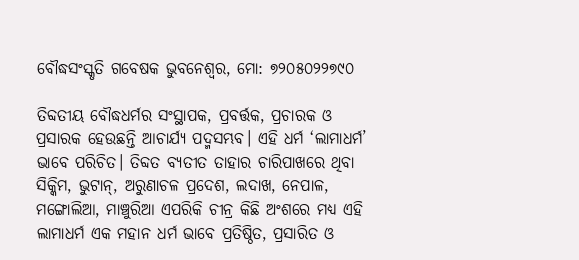ବୌଦ୍ଧସଂସ୍କୃତି ଗବେଷକ ଭୁବନେଶ୍ୱର, ମୋ: ୭୨୦୫୦୨୨୭୯୦

ତିବ୍ଦତୀୟ ବୌଦ୍ଧଧର୍ମର ସଂସ୍ଥାପକ, ପ୍ରବର୍ତ୍ତକ, ପ୍ରଚାରକ ଓ ପ୍ରସାରକ ହେଉଛନ୍ତି ଆଚାର୍ଯ୍ୟ ପଦ୍ମସମ୍ଭବ। ଏହି ଧର୍ମ ‘ଲାମାଧର୍ମ’ ଭାବେ ପରିଚିତ। ତିବ୍ଦତ ବ୍ୟତୀତ ତାହାର ଚାରିପାଖରେ ଥିବା ସିକ୍କିମ, ଭୁଟାନ୍, ଅରୁଣାଚଳ ପ୍ରଦେଶ, ଲଦାଖ, ନେପାଳ, ମଙ୍ଗୋଲିଆ, ମାଞ୍ଚୁରିଆ ଏପରିକି ଚୀନ୍ର କିଛି ଅଂଶରେ ମଧ୍ୟ ଏହି ଲାମାଧର୍ମ ଏକ ମହାନ ଧର୍ମ ଭାବେ ପ୍ରତିଷ୍ଠିତ, ପ୍ରସାରିତ ଓ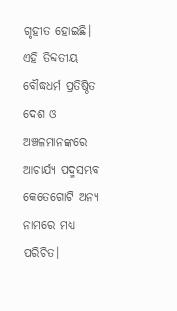ଗୃହୀତ ହୋଇଛି। ଏହି ତିବ୍ଦତୀୟ ବୌଦ୍ଧଧର୍ମ ପ୍ରତିଷ୍ଠିତ ଦେଶ ଓ ଅଞ୍ଚଳମାନଙ୍କରେ ଆଚାର୍ଯ୍ୟ ପଦ୍ମସମ୍ଭବ କେତେଗୋଟି ଅନ୍ୟ ନାମରେ ମଧ୍ୟ ପରିଚିତ।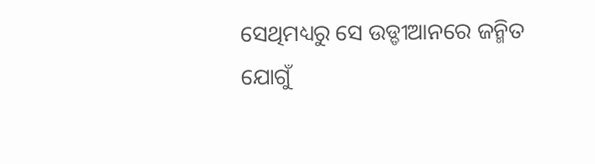ସେଥିମଧ୍ୟରୁ ସେ ଉଡ୍ଡୀଆନରେ ଜନ୍ମିତ ଯୋଗୁଁ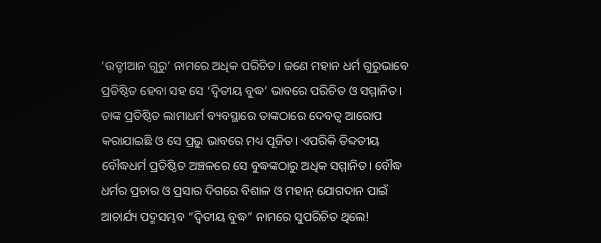‘ଉଡ୍ଡୀଆନ ଗୁରୁ’ ନାମରେ ଅଧିକ ପରିଚିତ। ଜଣେ ମହାନ ଧର୍ମ ଗୁରୁଭାବେ ପ୍ରତିଷ୍ଠିତ ହେବା ସହ ସେ ‘ଦ୍ୱିତୀୟ ବୁଦ୍ଧ’ ଭାବରେ ପରିଚିତ ଓ ସମ୍ମାନିତ। ତାଙ୍କ ପ୍ରତିଷ୍ଠିତ ଲାମାଧର୍ମ ବ୍ୟବସ୍ଥାରେ ତାଙ୍କଠାରେ ଦେବତ୍ୱ ଆରୋପ କରାଯାଇଛି ଓ ସେ ପ୍ରଭୁ ଭାବରେ ମଧ୍ୟ ପୂଜିତ। ଏପରିକି ତିବ୍ଦତୀୟ ବୌଦ୍ଧଧର୍ମ ପ୍ରତିଷ୍ଠିତ ଅଞ୍ଚଳରେ ସେ ବୁଦ୍ଧଙ୍କଠାରୁ ଅଧିକ ସମ୍ମାନିତ। ବୌଦ୍ଧ ଧର୍ମର ପ୍ରଚାର ଓ ପ୍ରସାର ଦିଗରେ ବିଶାଳ ଓ ମହାନ୍ ଯୋଗଦାନ ପାଇଁ ଆଚାର୍ଯ୍ୟ ପଦ୍ମସମ୍ଭବ “ଦ୍ଵିତୀୟ ବୁଦ୍ଧ” ନାମରେ ସୁପରିଚିତ ଥିଲେ!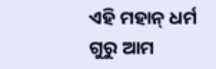ଏହି ମହାନ୍ ଧର୍ମ ଗୁରୁ ଆମ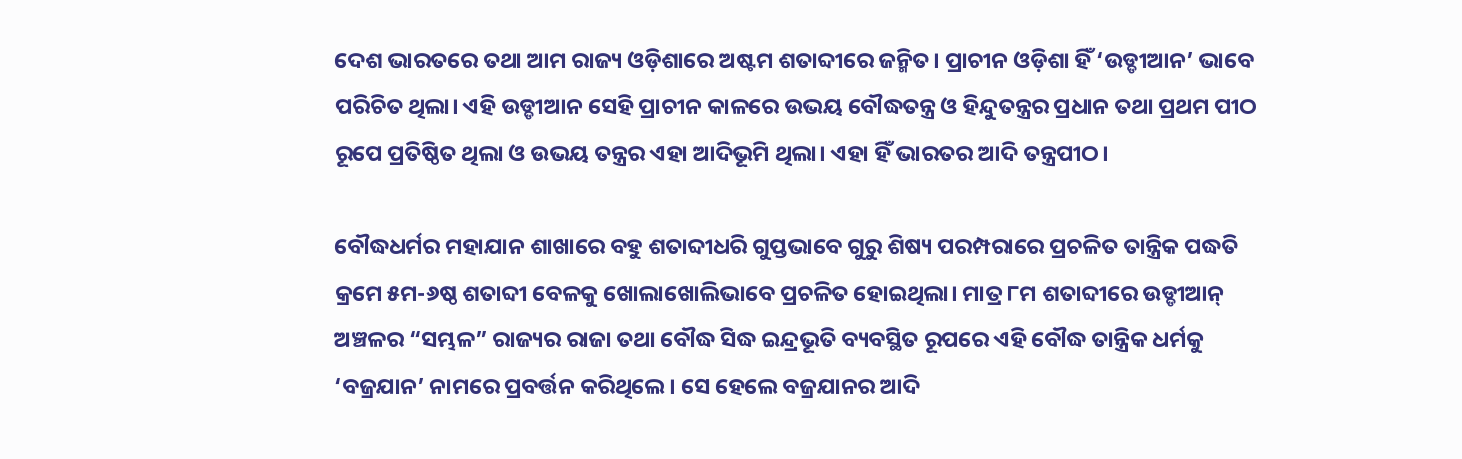ଦେଶ ଭାରତରେ ତଥା ଆମ ରାଜ୍ୟ ଓଡ଼ିଶାରେ ଅଷ୍ଟମ ଶତାବ୍ଦୀରେ ଜନ୍ମିତ। ପ୍ରାଚୀନ ଓଡ଼ିଶା ହିଁ ‘ଉଡ୍ଡୀଆନ’ ଭାବେ ପରିଚିତ ଥିଲା। ଏହି ଉଡ୍ଡୀଆନ ସେହି ପ୍ରାଚୀନ କାଳରେ ଉଭୟ ବୌଦ୍ଧତନ୍ତ୍ର ଓ ହିନ୍ଦୁତନ୍ତ୍ରର ପ୍ରଧାନ ତଥା ପ୍ରଥମ ପୀଠ ରୂପେ ପ୍ରତିଷ୍ଠିତ ଥିଲା ଓ ଉଭୟ ତନ୍ତ୍ରର ଏହା ଆଦିଭୂମି ଥିଲା। ଏହା ହିଁ ଭାରତର ଆଦି ତନ୍ତ୍ରପୀଠ।

ବୌଦ୍ଧଧର୍ମର ମହାଯାନ ଶାଖାରେ ବହୁ ଶତାବ୍ଦୀଧରି ଗୁପ୍ତଭାବେ ଗୁରୁ ଶିଷ୍ୟ ପରମ୍ପରାରେ ପ୍ରଚଳିତ ତାନ୍ତ୍ରିକ ପଦ୍ଧତି କ୍ରମେ ୫ମ-୬ଷ୍ଠ ଶତାବ୍ଦୀ ବେଳକୁ ଖୋଲାଖୋଲିଭାବେ ପ୍ରଚଳିତ ହୋଇଥିଲା। ମାତ୍ର ୮ମ ଶତାବ୍ଦୀରେ ଉଡ୍ଡୀଆନ୍ ଅଞ୍ଚଳର “ସମ୍ଭଳ” ରାଜ୍ୟର ରାଜା ତଥା ବୌଦ୍ଧ ସିଦ୍ଧ ଇନ୍ଦ୍ରଭୂତି ବ୍ୟବସ୍ଥିତ ରୂପରେ ଏହି ବୌଦ୍ଧ ତାନ୍ତ୍ରିକ ଧର୍ମକୁ ‘ବଜ୍ରଯାନ’ ନାମରେ ପ୍ରବର୍ତ୍ତନ କରିଥିଲେ। ସେ ହେଲେ ବଜ୍ରଯାନର ଆଦି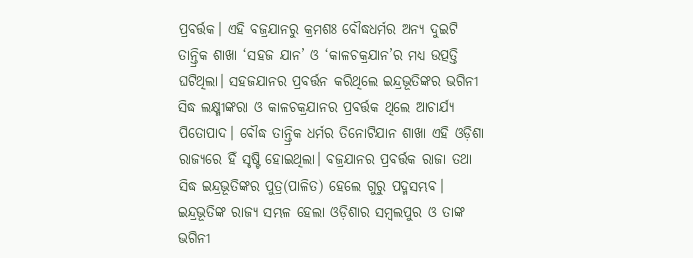ପ୍ରବର୍ତ୍ତକ। ଏହି ବଜ୍ରଯାନରୁ କ୍ରମଶଃ ବୌଦ୍ଧଧର୍ମର ଅନ୍ୟ ଦୁଇଟି ତାନ୍ତ୍ରିକ ଶାଖା ‘ସହଜ ଯାନ’ ଓ ‘କାଳଚକ୍ରଯାନ’ର ମଧ୍ୟ ଉତ୍ପତ୍ତି ଘଟିଥିଲା। ସହଜଯାନର ପ୍ରବର୍ତ୍ତନ କରିଥିଲେ ଇନ୍ଦ୍ରଭୂତିଙ୍କର ଭଗିନୀ ସିଦ୍ଧ ଲକ୍ଷ୍ମୀଙ୍କରା ଓ କାଳଚକ୍ରଯାନର ପ୍ରବର୍ତ୍ତକ ଥିଲେ ଆଚାର୍ଯ୍ୟ ପିତୋପାଦ। ବୌଦ୍ଧ ତାନ୍ତ୍ରିକ ଧର୍ମର ତିନୋଟିଯାନ ଶାଖା ଏହି ଓଡ଼ିଶା ରାଜ୍ୟରେ ହିଁ ସୃଷ୍ଟି ହୋଇଥିଲା। ବଜ୍ରଯାନର ପ୍ରବର୍ତ୍ତକ ରାଜା ତଥା ସିଦ୍ଧ ଇନ୍ଦ୍ରଭୂତିଙ୍କର ପୁତ୍ର(ପାଳିତ) ହେଲେ ଗୁରୁ ପଦ୍ମସମ୍ଭବ। ଇନ୍ଦ୍ରଭୂତିଙ୍କ ରାଜ୍ୟ ସମ୍ଭଳ ହେଲା ଓଡ଼ିଶାର ସମ୍ବଲପୁର ଓ ତାଙ୍କ ଭଗିନୀ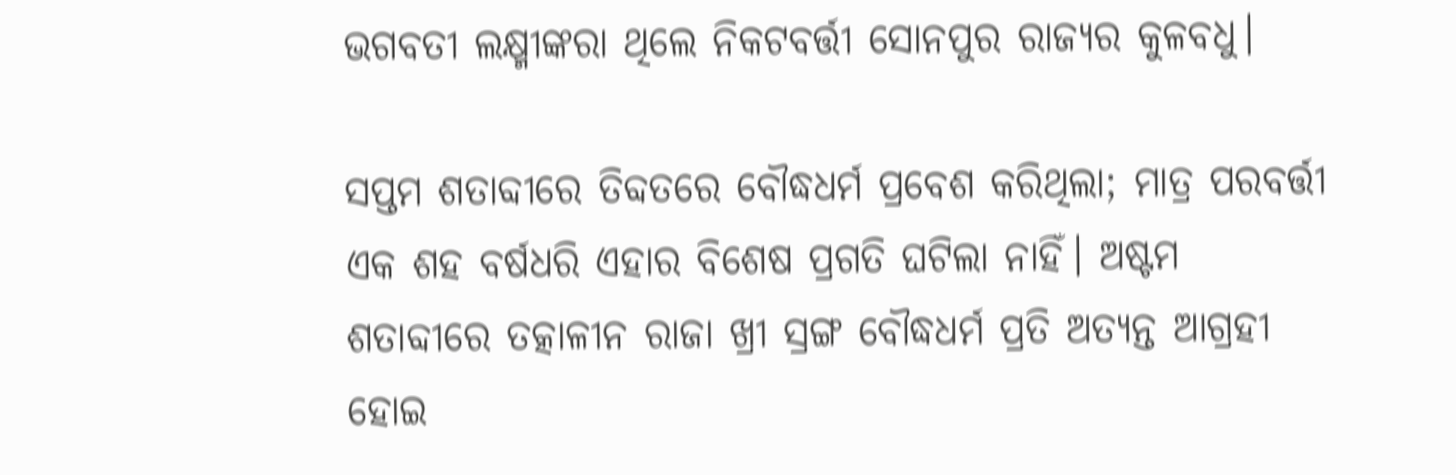ଭଗବତୀ ଲକ୍ଷ୍ମୀଙ୍କରା ଥିଲେ ନିକଟବର୍ତ୍ତୀ ସୋନପୁର ରାଜ୍ୟର କୁଳବଧୁ।

ସପ୍ତମ ଶତାବ୍ଦୀରେ ତିବ୍ଦତରେ ବୌଦ୍ଧଧର୍ମ ପ୍ରବେଶ କରିଥିଲା; ମାତ୍ର ପରବର୍ତ୍ତୀ ଏକ ଶହ ବର୍ଷଧରି ଏହାର ବିଶେଷ ପ୍ରଗତି ଘଟିଲା ନାହିଁ। ଅଷ୍ଟମ ଶତାବ୍ଦୀରେ ତତ୍କାଳୀନ ରାଜା ଖ୍ରୀ ସ୍ରଙ୍ଗ ବୌଦ୍ଧଧର୍ମ ପ୍ରତି ଅତ୍ୟନ୍ତ ଆଗ୍ରହୀ ହୋଇ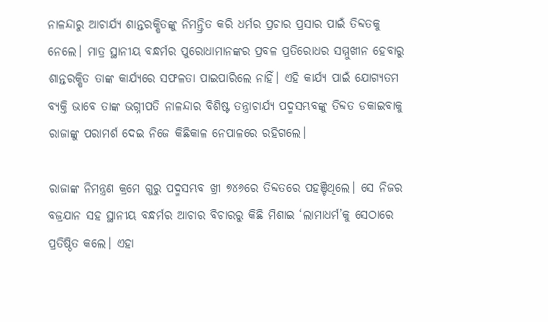ନାଳନ୍ଦାରୁ ଆଚାର୍ଯ୍ୟ ଶାନ୍ତରକ୍ଷିତଙ୍କୁ ନିମନ୍ତ୍ରିତ କରି ଧର୍ମର ପ୍ରଚାର ପ୍ରସାର ପାଇଁ ତିବ୍ଦତକୁ ନେଲେ। ମାତ୍ର ସ୍ଥାନୀୟ ବନ୍ଧର୍ମର ପୁରୋଧାମାନଙ୍କର ପ୍ରବଳ ପ୍ରତିରୋଧର ସମ୍ମୁଖୀନ ହେବାରୁ ଶାନ୍ତରକ୍ଷିତ ତାଙ୍କ କାର୍ଯ୍ୟରେ ସଫଳତା ପାଇପାରିଲେ ନାହିଁ। ଏହି କାର୍ଯ୍ୟ ପାଇଁ ଯୋଗ୍ୟତମ ବ୍ୟକ୍ତି ଭାବେ ତାଙ୍କ ଭଗ୍ନୀପତି ନାଳନ୍ଦାର ବିଶିଷ୍ଟ ତନ୍ତ୍ରାଚାର୍ଯ୍ୟ ପଦ୍ମସମ୍ଭବଙ୍କୁ ତିବ୍ଦତ ଡକାଇବାକୁ ରାଜାଙ୍କୁ ପରାମର୍ଶ ଦେଇ ନିଜେ କିଛିକାଳ ନେପାଳରେ ରହିଗଲେ।

ରାଜାଙ୍କ ନିମନ୍ତ୍ରଣ କ୍ରମେ ଗୁରୁ ପଦ୍ମସମ୍ଭବ ଖ୍ରୀ ୭୪୬ରେ ତିବ୍ଦତରେ ପହଞ୍ଚିଥିଲେ। ସେ ନିଜର ବଜ୍ରଯାନ ସହ ସ୍ଥାନୀୟ ବନ୍ଧର୍ମର ଆଚାର ବିଚାରରୁ କିଛି ମିଶାଇ ‘ଲାମାଧର୍ମ’କୁ ସେଠାରେ ପ୍ରତିଷ୍ଠିତ କଲେ। ଏହା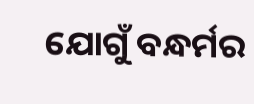ଯୋଗୁଁ ବନ୍ଧର୍ମର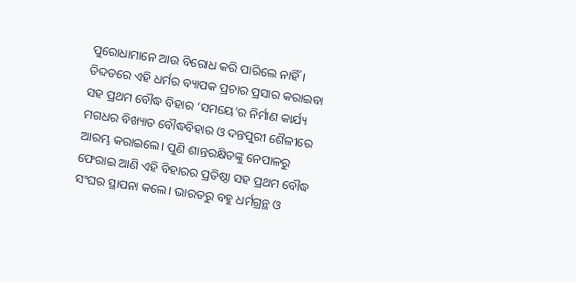ପୁରୋଧାମାନେ ଆଉ ବିରୋଧ କରି ପାରିଲେ ନାହିଁ। ତିବ୍ଦତରେ ଏହି ଧର୍ମର ବ୍ୟାପକ ପ୍ରଚାର ପ୍ରସାର କରାଇବା ସହ ପ୍ରଥମ ବୌଦ୍ଧ ବିହାର ‘ସମୟେ’ର ନିର୍ମାଣ କାର୍ଯ୍ୟ ମଗଧର ବିଖ୍ୟାତ ବୌଦ୍ଧବିହାର ଓ ଦନ୍ତପୁରୀ ଶୈଳୀରେ ଆରମ୍ଭ କରାଇଲେ। ପୁଣି ଶାନ୍ତରକ୍ଷିତଙ୍କୁ ନେପାଳରୁ ଫେରାଇ ଆଣି ଏହି ବିହାରର ପ୍ରତିଷ୍ଠା ସହ ପ୍ରଥମ ବୌଦ୍ଧ ସଂଘର ସ୍ଥାପନା କଲେ। ଭାରତରୁ ବହୁ ଧର୍ମଗ୍ରନ୍ଥ ଓ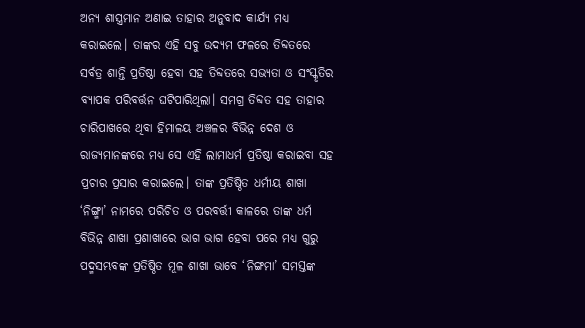ଅନ୍ୟ ଶାସ୍ତ୍ରମାନ ଅଣାଇ ତାହାର ଅନୁବାଦ କାର୍ଯ୍ୟ ମଧ୍ୟ କରାଇଲେ। ତାଙ୍କର ଏହି ସବୁ ଉଦ୍ୟମ ଫଳରେ ତିବ୍ଦତରେ ସର୍ବତ୍ର ଶାନ୍ତି ପ୍ରତିଷ୍ଠା ହେବା ସହ ତିବ୍ଦତରେ ସଭ୍ୟତା ଓ ସଂସ୍କୃତିର ବ୍ୟାପକ ପରିବର୍ତ୍ତନ ଘଟିପାରିଥିଲା। ସମଗ୍ର ତିବ୍ଦତ ସହ ତାହାର ଚାରିପାଖରେ ଥିବା ହିମାଳୟ ଅଞ୍ଚଳର ବିଭିନ୍ନ ଦେଶ ଓ ରାଜ୍ୟମାନଙ୍କରେ ମଧ୍ୟ ସେ ଏହି ଲାମାଧର୍ମ ପ୍ରତିଷ୍ଠା କରାଇବା ସହ ପ୍ରଚାର ପ୍ରସାର କରାଇଲେ। ତାଙ୍କ ପ୍ରତିଷ୍ଠିତ ଧର୍ମୀୟ ଶାଖା ‘ନିଙ୍ଗ୍ମା’ ନାମରେ ପରିଚିତ ଓ ପରବର୍ତ୍ତୀ କାଳରେ ତାଙ୍କ ଧର୍ମ ବିଭିନ୍ନ ଶାଖା ପ୍ରଶାଖାରେ ଭାଗ ଭାଗ ହେବା ପରେ ମଧ୍ୟ ଗୁରୁ ପଦ୍ମସମ୍ଭବଙ୍କ ପ୍ରତିଷ୍ଠିତ ମୂଳ ଶାଖା ଭାବେ ‘ନିଙ୍ଗମା’ ସମସ୍ତଙ୍କ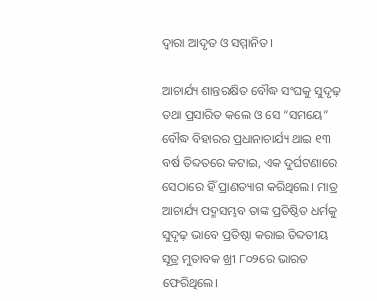ଦ୍ୱାରା ଆଦୃତ ଓ ସମ୍ମାନିତ।

ଆଚାର୍ଯ୍ୟ ଶାନ୍ତରକ୍ଷିତ ବୌଦ୍ଧ ସଂଘକୁ ସୁଦୃଢ଼ ତଥା ପ୍ରସାରିତ କଲେ ଓ ସେ “ସମୟେ” ବୌଦ୍ଧ ବିହାରର ପ୍ରଧାନାଚାର୍ଯ୍ୟ ଥାଇ ୧୩ ବର୍ଷ ତିବ୍ଦତରେ କଟାଇ, ଏକ ଦୁର୍ଘଟଣାରେ ସେଠାରେ ହିଁ ପ୍ରାଣତ୍ୟାଗ କରିଥିଲେ। ମାତ୍ର ଆଚାର୍ଯ୍ୟ ପଦ୍ମସମ୍ଭବ ତାଙ୍କ ପ୍ରତିଷ୍ଠିତ ଧର୍ମକୁ ସୁଦୃଢ଼ ଭାବେ ପ୍ରତିଷ୍ଠା କରାଇ ତିବ୍ଦତୀୟ ସୂତ୍ର ମୁତାବକ ଖ୍ରୀ ୮୦୨ରେ ଭାରତ ଫେରିଥିଲେ।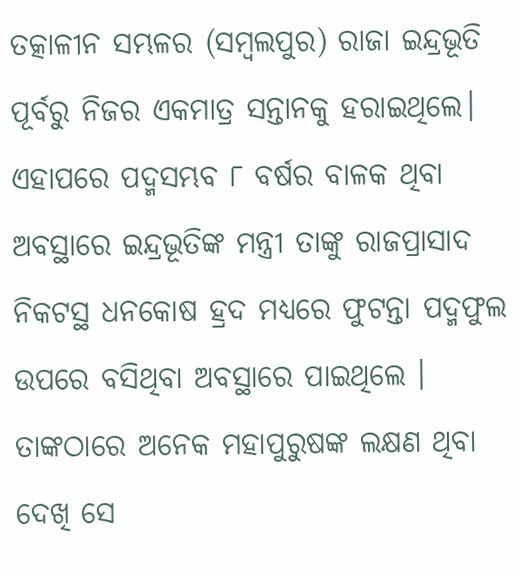ତତ୍କାଳୀନ ସମ୍ଭଳର (ସମ୍ବଲପୁର) ରାଜା ଇନ୍ଦ୍ରଭୂତି ପୂର୍ବରୁ ନିଜର ଏକମାତ୍ର ସନ୍ତାନକୁ ହରାଇଥିଲେ। ଏହାପରେ ପଦ୍ମସମ୍ଭବ ୮ ବର୍ଷର ବାଳକ ଥିବା ଅବସ୍ଥାରେ ଇନ୍ଦ୍ରଭୂତିଙ୍କ ମନ୍ତ୍ରୀ ତାଙ୍କୁ ରାଜପ୍ରାସାଦ ନିକଟସ୍ଥ ଧନକୋଷ ହ୍ରଦ ମଧ୍ୟରେ ଫୁଟନ୍ତା ପଦ୍ମଫୁଲ ଉପରେ ବସିଥିବା ଅବସ୍ଥାରେ ପାଇଥିଲେ । ତାଙ୍କଠାରେ ଅନେକ ମହାପୁରୁଷଙ୍କ ଲକ୍ଷଣ ଥିବା ଦେଖି ସେ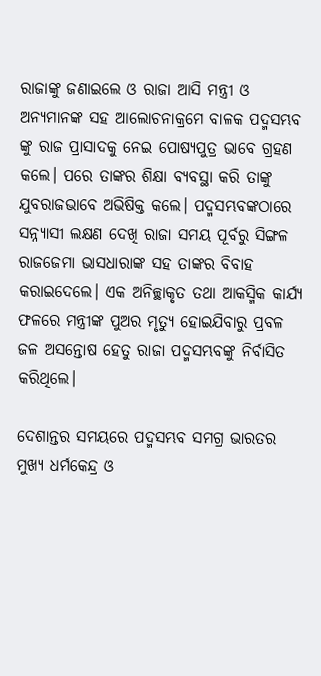ରାଜାଙ୍କୁ ଜଣାଇଲେ ଓ ରାଜା ଆସି ମନ୍ତ୍ରୀ ଓ ଅନ୍ୟମାନଙ୍କ ସହ ଆଲୋଚନାକ୍ରମେ ବାଳକ ପଦ୍ମସମ୍ଭବ ଙ୍କୁ ରାଜ ପ୍ରାସାଦକୁ ନେଇ ପୋଷ୍ୟପୁତ୍ର ଭାବେ ଗ୍ରହଣ କଲେ। ପରେ ତାଙ୍କର ଶିକ୍ଷା ବ୍ୟବସ୍ଥା କରି ତାଙ୍କୁ ଯୁବରାଜଭାବେ ଅଭିଷିକ୍ତ କଲେ। ପଦ୍ମସମ୍ଭବଙ୍କଠାରେ ସନ୍ନ୍ୟାସୀ ଲକ୍ଷଣ ଦେଖି ରାଜା ସମୟ ପୂର୍ବରୁ ସିଙ୍ଗଳ ରାଜଜେମା ଭାସଧାରାଙ୍କ ସହ ତାଙ୍କର ବିବାହ କରାଇଦେଲେ। ଏକ ଅନିଚ୍ଛାକୃତ ତଥା ଆକସ୍ମିକ କାର୍ଯ୍ୟ ଫଳରେ ମନ୍ତ୍ରୀଙ୍କ ପୁଅର ମୃତ୍ୟୁ ହୋଇଯିବାରୁ ପ୍ରବଳ ଜଳ ଅସନ୍ତୋଷ ହେତୁ ରାଜା ପଦ୍ମସମ୍ଭବଙ୍କୁ ନିର୍ବାସିତ କରିଥିଲେ।

ଦେଶାନ୍ତର ସମୟରେ ପଦ୍ମସମ୍ଭବ ସମଗ୍ର ଭାରତର ମୁଖ୍ୟ ଧର୍ମକେନ୍ଦ୍ର ଓ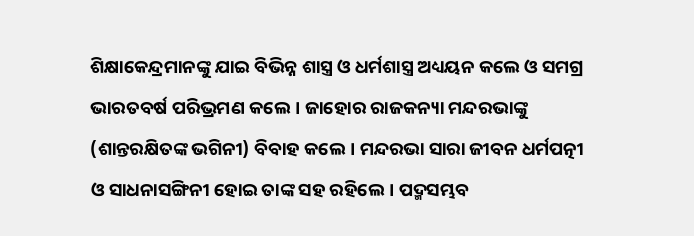ଶିକ୍ଷାକେନ୍ଦ୍ରମାନଙ୍କୁ ଯାଇ ବିଭିନ୍ନ ଶାସ୍ତ୍ର ଓ ଧର୍ମଶାସ୍ତ୍ର ଅଧ୍ୟୟନ କଲେ ଓ ସମଗ୍ର ଭାରତବର୍ଷ ପରିଭ୍ରମଣ କଲେ। ଜାହୋର ରାଜକନ୍ୟା ମନ୍ଦରଭାଙ୍କୁ (ଶାନ୍ତରକ୍ଷିତଙ୍କ ଭଗିନୀ) ବିବାହ କଲେ। ମନ୍ଦରଭା ସାରା ଜୀବନ ଧର୍ମପତ୍ନୀ ଓ ସାଧନାସଙ୍ଗିନୀ ହୋଇ ତାଙ୍କ ସହ ରହିଲେ। ପଦ୍ମସମ୍ଭବ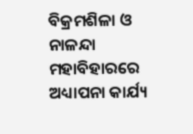ବିକ୍ରମଶିଳା ଓ ନାଳନ୍ଦା ମହାବିହାରରେ ଅଧ୍ୟାପନା କାର୍ଯ୍ୟ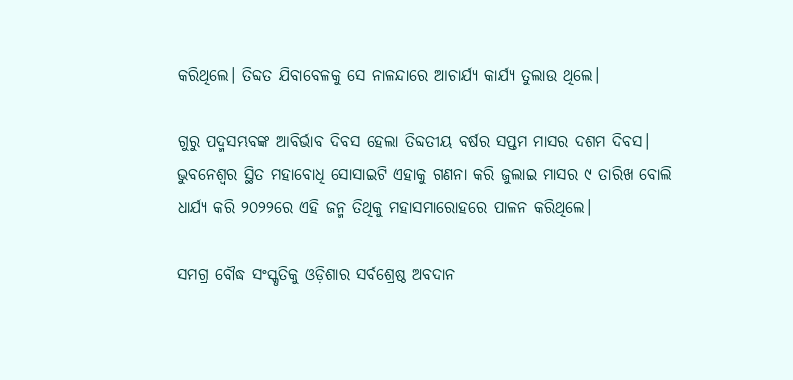କରିଥିଲେ। ତିବ୍ଦତ ଯିବାବେଳକୁ ସେ ନାଳନ୍ଦାରେ ଆଚାର୍ଯ୍ୟ କାର୍ଯ୍ୟ ତୁଲାଉ ଥିଲେ।

ଗୁରୁ ପଦ୍ମସମ୍ଭବଙ୍କ ଆବିର୍ଭାବ ଦିବସ ହେଲା ତିବ୍ଦତୀୟ ବର୍ଷର ସପ୍ତମ ମାସର ଦଶମ ଦିବସ। ଭୁବନେଶ୍ୱର ସ୍ଥିତ ମହାବୋଧି ସୋସାଇଟି ଏହାକୁ ଗଣନା କରି ଜୁଲାଇ ମାସର ୯ ତାରିଖ ବୋଲି ଧାର୍ଯ୍ୟ କରି ୨୦୨୨ରେ ଏହି ଜନ୍ମ ତିଥିକୁ ମହାସମାରୋହରେ ପାଳନ କରିଥିଲେ।

ସମଗ୍ର ବୌଦ୍ଧ ସଂସ୍କୃତିକୁ ଓଡ଼ିଶାର ସର୍ବଶ୍ରେଷ୍ଠ ଅବଦାନ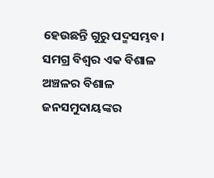ହେଉଛନ୍ତି ଗୁରୁ ପଦ୍ମସମ୍ଭବ। ସମଗ୍ର ବିଶ୍ୱର ଏକ ବିଶାଳ ଅଞ୍ଚଳର ବିଶାଳ ଜନସମୁଦାୟଙ୍କର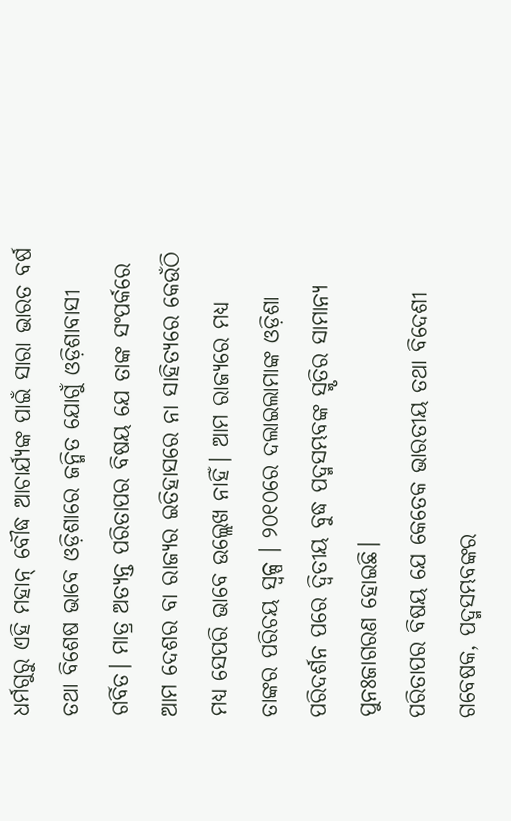ଧର୍ମଗୁରୁ ଏହି ମହାନ୍ ବୌଦ୍ଧ ଆଚାର୍ଯ୍ୟଙ୍କ ପାଇଁ ସାରା ଭାରତ ବର୍ଷ ତଥା ବିଶେଷ ଭାବେ ଓଡ଼ିଶାରେ ଜନ୍ମିତ ଯୋଗୁଁ ଓଡ଼ିଶାବାସୀ ଗର୍ବିତ। ମାତ୍ର ଅତ୍ୟନ୍ତ ପରିତାପର ବିଷୟ ଯେ ତାଙ୍କ ସଂପର୍କରେ ଆମ ଦେଶର ବା ରାଜ୍ୟର ଇତିହାସରେ ନା ସାହିତ୍ୟରେ କେଉଁଠି ମଧ୍ୟ ସେପରି ଭାବେ ଉଲ୍ଲେଖ ନାହିଁ। ଆମ ରାଜ୍ୟରେ ମଧ୍ୟ ତାଙ୍କର ପରିଚୟ ସ୍ୱଳ୍ପ । ୨୦୧୦ରେ ଦଲାଇଲାମାଙ୍କ ଓଡ଼ିଶା ପରିଦର୍ଶନ ପରେ ଦ୍ଵିତୀୟ ବୁଦ୍ଧ ପଦ୍ମସମ୍ଭବଙ୍କ ସ୍ମୃତିର ସାମାନ୍ୟ ପୁନଃଜାଗରଣ ହୋଇଛି।
ପରିତାପର ବିଷୟ ଯେ କେତେକ ଭାରତୀୟ ତଥା ବିଦେଶୀ ଗବେଷକ, ପଦ୍ମସମ୍ଭବଙ୍କର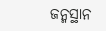ଜନ୍ମସ୍ଥାନ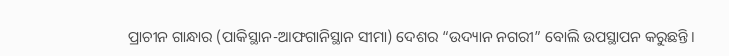ପ୍ରାଚୀନ ଗାନ୍ଧାର (ପାକିସ୍ଥାନ-ଆଫଗାନିସ୍ଥାନ ସୀମା) ଦେଶର “ଉଦ୍ୟାନ ନଗରୀ” ବୋଲି ଉପସ୍ଥାପନ କରୁଛନ୍ତି।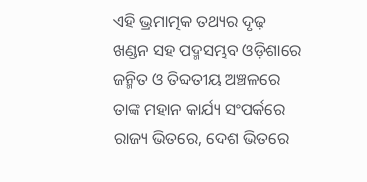ଏହି ଭ୍ରମାତ୍ମକ ତଥ୍ୟର ଦୃଢ଼ ଖଣ୍ଡନ ସହ ପଦ୍ମସମ୍ଭବ ଓଡ଼ିଶାରେ ଜନ୍ମିତ ଓ ତିବ୍ଦତୀୟ ଅଞ୍ଚଳରେ ତାଙ୍କ ମହାନ କାର୍ଯ୍ୟ ସଂପର୍କରେ ରାଜ୍ୟ ଭିତରେ, ଦେଶ ଭିତରେ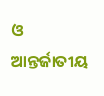ଓ ଆନ୍ତର୍ଜାତୀୟ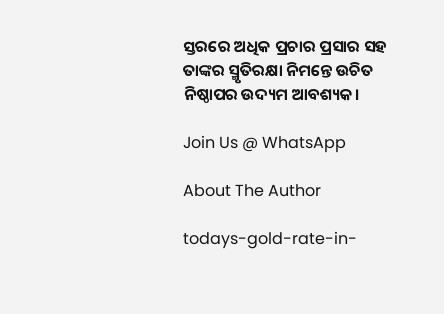ସ୍ତରରେ ଅଧିକ ପ୍ରଚାର ପ୍ରସାର ସହ ତାଙ୍କର ସ୍ମୃତିରକ୍ଷା ନିମନ୍ତେ ଉଚିତ ନିଷ୍ଠାପର ଉଦ୍ୟମ ଆବଶ୍ୟକ।

Join Us @ WhatsApp

About The Author

todays-gold-rate-in-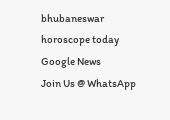bhubaneswar
horoscope today
Google News
Join Us @ WhatsApp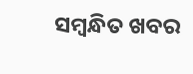ସମ୍ବନ୍ଧିତ ଖବର